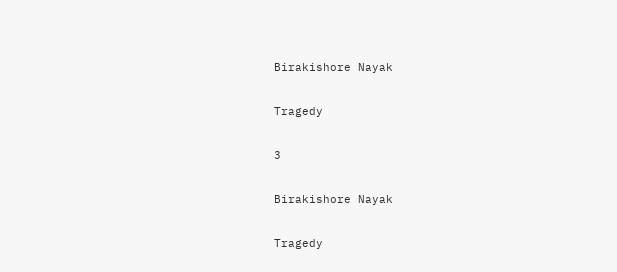Birakishore Nayak

Tragedy

3

Birakishore Nayak

Tragedy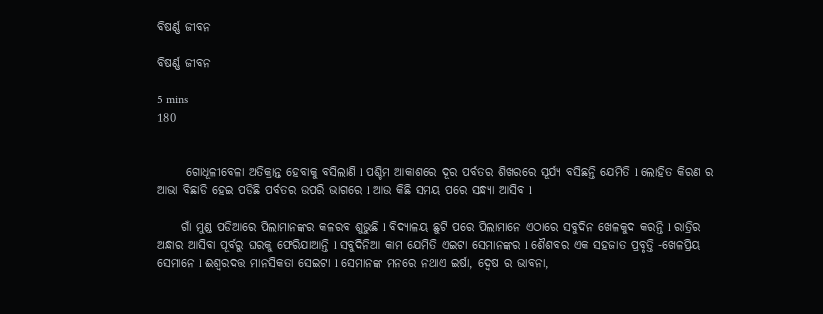ବିଷର୍ଣ୍ଣ ଜୀବନ

ବିଷର୍ଣ୍ଣ ଜୀବନ

5 mins
180


      ଗୋଧୂଳୀବେଳା ଅତିକ୍ରାନ୍ତ ହେବାକୁ ବସିଲାଣି l ପଶ୍ଚିମ ଆକାଶରେ ଦୂର ପର୍ବତର ଶିଖରରେ ସୂର୍ଯ୍ୟ ବସିଛନ୍ତି ଯେମିତି l ଲୋହିତ କିରଣ ର ଆଭା ବିଛାଡି ହେଇ ପଡିଛି ପର୍ବତର ଉପରି ଭାଗରେ l ଆଉ କିଛି ସମୟ ପରେ ସନ୍ଧ୍ୟା ଆସିବ l

     ଗାଁ ମୁଣ୍ଡ ପଡିଆରେ ପିଲାମାନଙ୍କର କଳରବ ଶୁଭୁଛି l ବିଦ୍ୟାଳୟ ଛୁଟି ପରେ ପିଲାମାନେ ଏଠାରେ ସବୁଦିନ ଖେଳକୁଦ କରନ୍ତି l ରାତ୍ରିର ଅନ୍ଧାର ଆସିବା ପୂର୍ବରୁ ଘରକୁ ଫେରିଯାଆନ୍ତି l ସବୁଦିନିଆ କାମ ଯେମିତି ଏଇଟା ସେମାନଙ୍କର l ଶୈଶବର ଏକ ସହଜାତ ପ୍ରବୃତ୍ତି -ଖେଳପ୍ରିୟ ସେମାନେ l ଈଶ୍ୱରଦତ୍ତ ମାନସିକତା ସେଇଟା l ସେମାନଙ୍କ ମନରେ ନଥାଏ ଇର୍ଷା, ଦ୍ୱେଷ ର ଭାବନା,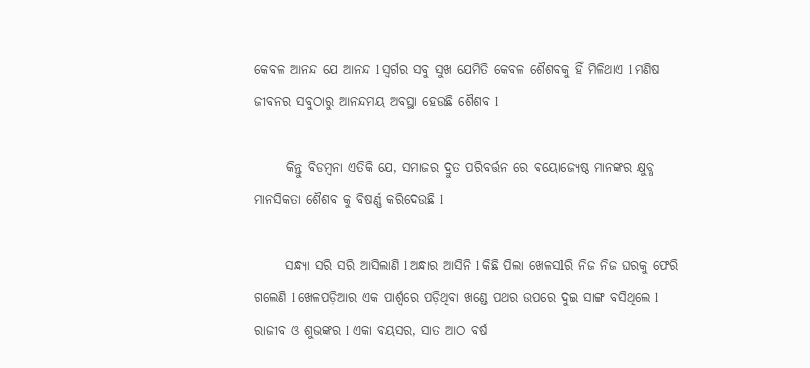କେବଳ ଆନନ୍ଦ ଯେ ଆନନ୍ଦ l ସ୍ୱର୍ଗର ସବୁ ସୁଖ ଯେମିତି କେବଳ ଶୈଶବକୁ ହିଁ ମିଳିଥାଏ l ମଣିଷ ଜୀବନର ସବୁଠାରୁ ଆନନ୍ଦମୟ ଅବସ୍ଥା ହେଉଛି ଶୈଶବ l

      କିନ୍ତୁ ବିଡମ୍ବନା ଏତିକି ଯେ, ସମାଜର ଦ୍ରୁତ ପରିବର୍ତ୍ତନ ରେ ଵୟୋଜ୍ୟେଷ୍ଠ ମାନଙ୍କର କ୍ଷୁବ୍ଧ ମାନସିକତା ଶୈଶବ କୁ ବିଷର୍ଣ୍ଣ କରିଦେଉଛି l

      ସନ୍ଧ୍ୟା ସରି ସରି ଆସିଲାଣି l ଅନ୍ଧାର ଆସିନି l କିଛି ପିଲା ଖେଳସlରି ନିଜ ନିଜ ଘରକୁ ଫେରି ଗଲେଣି l ଖେଳପଡ଼ିଆର ଏକ ପାର୍ଶ୍ୱରେ ପଡ଼ିଥିବା ଖଣ୍ଡେ ପଥର ଉପରେ ଦୁଇ ସାଙ୍ଗ ବସିଥିଲେ l ରାଜୀବ ଓ ଶୁଭଙ୍କର l ଏକା ବୟସର, ସାତ ଆଠ ବର୍ଷ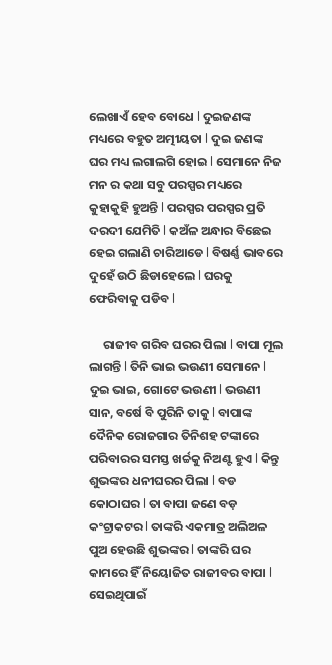ଲେଖାଏଁ ହେବ ବୋଧେ l ଦୁଇଜଣଙ୍କ ମଧ୍ୟରେ ବହୁତ ଅତ୍ମୀୟତା l ଦୁଇ ଜଣଙ୍କ ଘର ମଧ୍ୟ ଲଗାଲଗି ହୋଇ l ସେମାନେ ନିଜ ମନ ର କଥା ସବୁ ପରସ୍ପର ମଧ୍ୟରେ କୁହାକୁହି ହୁଅନ୍ତି l ପରସ୍ପର ପରସ୍ପର ପ୍ରତି ଦରଦୀ ଯେମିତି l କଅଁଳ ଅନ୍ଧାର ବିଛେଇ ହେଇ ଗଲାଣି ଚାରିଆଡେ l ବିଷର୍ଣ୍ଣ ଭାବରେ ଦୁହେଁ ଉଠି ଛିଡାହେଲେ l ଘରକୁ ଫେରିବାକୁ ପଡିବ l

     ରାଜୀବ ଗରିବ ଘରର ପିଲା l ବାପା ମୂଲ ଲାଗନ୍ତି l ତିନି ଭାଇ ଭଉଣୀ ସେମାନେ l ଦୁଇ ଭାଇ, ଗୋଟେ ଭଉଣୀ l ଭଉଣୀ ସାନ, ବର୍ଷେ ବି ପୁରିନି ତାକୁ l ବାପାଙ୍କ ଦୈନିକ ରୋଜଗାର ତିନିଶହ ଟଙ୍କାରେ ପରିବାରର ସମସ୍ତ ଖର୍ଚ୍ଚକୁ ନିଅଣ୍ଟ ହୁଏ l କିନ୍ତୁ ଶୁଭଙ୍କର ଧନୀଘରର ପିଲା l ବଡ କୋଠାଘର l ତା ବାପା ଜଣେ ବଡ଼ କଂଟ୍ରାକଟର l ତାଙ୍କରି ଏକମାତ୍ର ଅଲିଅଳ ପୁଅ ହେଉଛି ଶୁଭଙ୍କର l ତାଙ୍କରି ଘର କାମରେ ହିଁ ନିୟୋଜିତ ରାଜୀବର ବାପା l ସେଇଥିପାଇଁ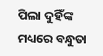ପିଲା ଦୁହିଁଙ୍କ ମଧ୍ୟରେ ବନ୍ଧୁତା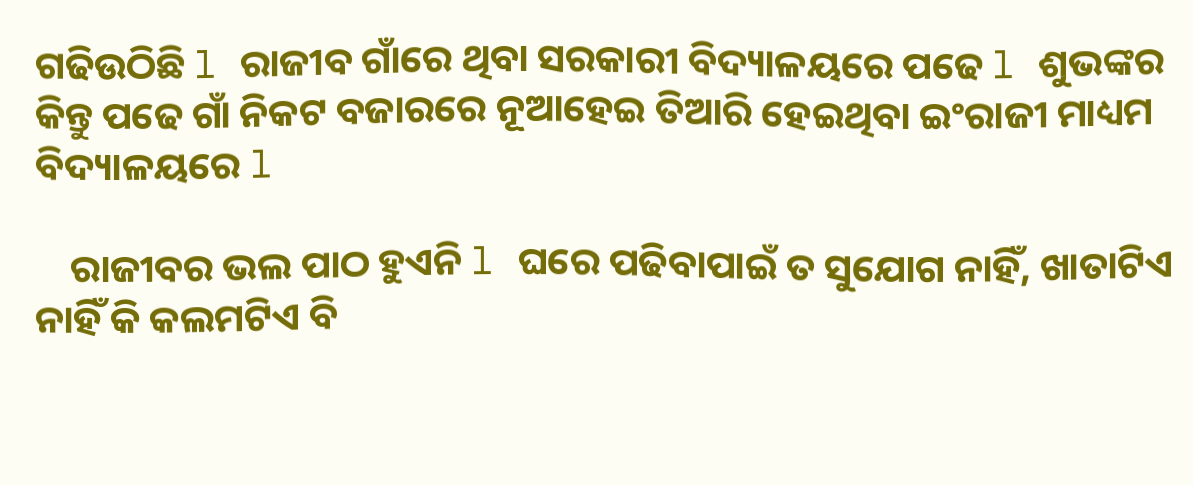ଗଢିଉଠିଛି l ରାଜୀବ ଗାଁରେ ଥିବା ସରକାରୀ ବିଦ୍ୟାଳୟରେ ପଢେ l ଶୁଭଙ୍କର କିନ୍ତୁ ପଢେ ଗାଁ ନିକଟ ବଜାରରେ ନୂଆହେଇ ତିଆରି ହେଇଥିବା ଇଂରାଜୀ ମାଧ୍ୟମ ବିଦ୍ୟାଳୟରେ l

    ରାଜୀବର ଭଲ ପାଠ ହୁଏନି l ଘରେ ପଢିବାପାଇଁ ତ ସୁଯୋଗ ନାହିଁ, ଖାତାଟିଏ ନାହିଁ କି କଲମଟିଏ ବି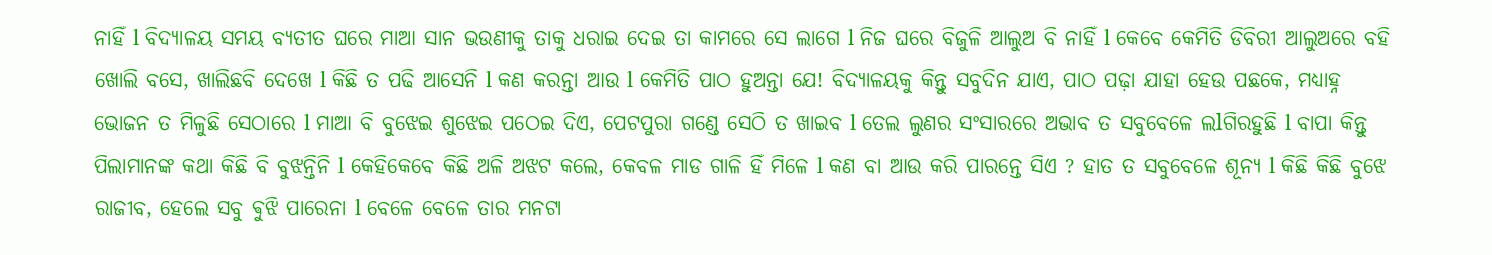ନାହିଁ l ବିଦ୍ୟାଳୟ ସମୟ ବ୍ୟତୀତ ଘରେ ମାଆ ସାନ ଭଉଣୀକୁ ତାକୁ ଧରାଇ ଦେଇ ତା କାମରେ ସେ ଲାଗେ l ନିଜ ଘରେ ବିଜୁଳି ଆଲୁଅ ବି ନାହିଁ l କେବେ କେମିତି ଡିବିରୀ ଆଲୁଅରେ ବହି ଖୋଲି ବସେ, ଖାଲିଛବି ଦେଖେ l କିଛି ତ ପଢି ଆସେନି l କଣ କରନ୍ତା ଆଉ l କେମିତି ପାଠ ହୁଅନ୍ତା ଯେ! ବିଦ୍ୟାଳୟକୁ କିନ୍ତୁ ସବୁଦିନ ଯାଏ, ପାଠ ପଢ଼ା ଯାହା ହେଉ ପଛକେ, ମଧ୍ୟାହ୍ନ ଭୋଜନ ତ ମିଳୁଛି ସେଠାରେ l ମାଆ ବି ବୁଝେଇ ଶୁଝେଇ ପଠେଇ ଦିଏ, ପେଟପୁରା ଗଣ୍ଡେ ସେଠି ତ ଖାଇବ l ତେଲ ଲୁଣର ସଂସାରରେ ଅଭାବ ତ ସବୁବେଳେ ଲlଗିରହୁଛି l ବାପା କିନ୍ତୁ ପିଲାମାନଙ୍କ କଥା କିଛି ବି ବୁଝନ୍ତିନି l କେହିକେବେ କିଛି ଅଳି ଅଝଟ କଲେ, କେବଳ ମାଡ ଗାଳି ହିଁ ମିଳେ l କଣ ବା ଆଉ କରି ପାରନ୍ତେ ସିଏ ? ହାତ ତ ସବୁବେଳେ ଶୂନ୍ୟ l କିଛି କିଛି ବୁଝେ ରାଜୀବ, ହେଲେ ସବୁ ଵୁଝି ପାରେନା l ବେଳେ ବେଳେ ତାର ମନଟା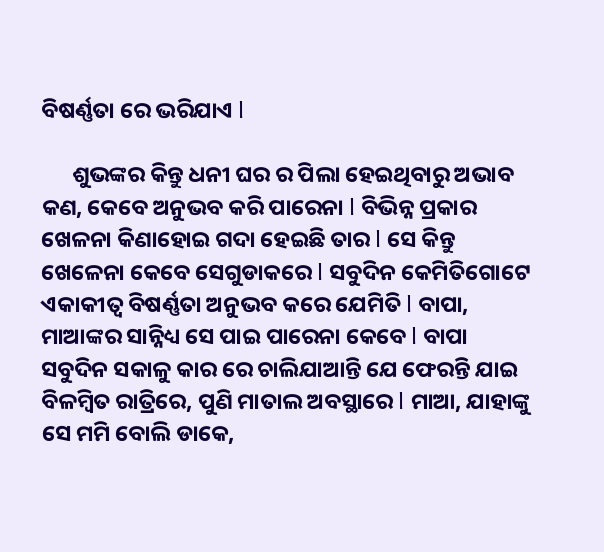ବିଷର୍ଣ୍ଣତା ରେ ଭରିଯାଏ l

      ଶୁଭଙ୍କର କିନ୍ତୁ ଧନୀ ଘର ର ପିଲା ହେଇଥିବାରୁ ଅଭାବ କଣ, କେବେ ଅନୁଭବ କରି ପାରେନା l ବିଭିନ୍ନ ପ୍ରକାର ଖେଳନା କିଣାହୋଇ ଗଦା ହେଇଛି ତାର l ସେ କିନ୍ତୁ ଖେଳେନା କେବେ ସେଗୁଡାକରେ l ସବୁଦିନ କେମିତିଗୋଟେ ଏକାକୀତ୍ୱ ବିଷର୍ଣ୍ଣତା ଅନୁଭବ କରେ ଯେମିତି l ବାପା, ମାଆଙ୍କର ସାନ୍ନିଧ୍ୟ ସେ ପାଇ ପାରେନା କେବେ l ବାପା ସବୁଦିନ ସକାଳୁ କାର ରେ ଚାଲିଯାଆନ୍ତି ଯେ ଫେରନ୍ତି ଯାଇ ବିଳମ୍ବିତ ରାତ୍ରିରେ, ପୁଣି ମାତାଲ ଅବସ୍ଥାରେ l ମାଆ, ଯାହାଙ୍କୁ ସେ ମମି ବୋଲି ଡାକେ,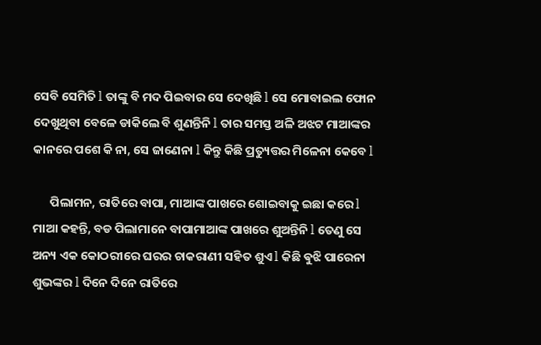ସେବି ସେମିତି l ତାଙ୍କୁ ବି ମଦ ପିଇବାର ସେ ଦେଖିଛି l ସେ ମୋବାଇଲ ଫୋନ ଦେଖୁଥିବା ବେଳେ ଡାକିଲେ ବି ଶୁଣନ୍ତିନି l ତାର ସମସ୍ତ ଅଳି ଅଝଟ ମାଆଙ୍କର କାନରେ ପଶେ କି ନା, ସେ ଜାଣେନା l କିନ୍ତୁ କିଛି ପ୍ରତ୍ୟୁତ୍ତର ମିଳେନା କେବେ l

      ପିଲାମନ, ରାତିରେ ବାପା, ମାଆଙ୍କ ପାଖରେ ଶୋଇବାକୁ ଇଛା କରେ l ମାଆ କହନ୍ତି, ବଡ ପିଲାମାନେ ବାପାମାଆଙ୍କ ପାଖରେ ଶୁଅନ୍ତିନି l ତେଣୁ ସେ ଅନ୍ୟ ଏକ କୋଠରୀରେ ଘରର ଚାକରାଣୀ ସହିତ ଶୁଏ l କିଛି ଵୁଝି ପାରେନା ଶୁଭଙ୍କର l ଦିନେ ଦିନେ ରାତିରେ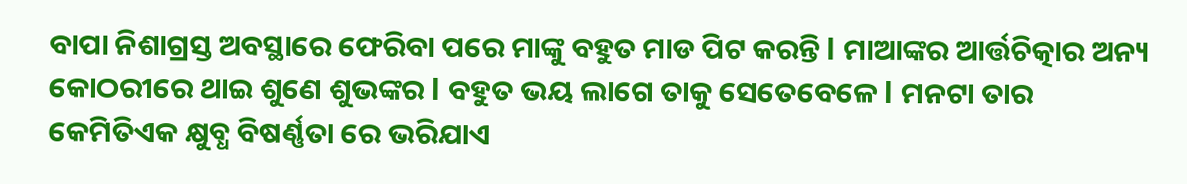ବାପା ନିଶାଗ୍ରସ୍ତ ଅବସ୍ଥାରେ ଫେରିବା ପରେ ମାଙ୍କୁ ବହୁତ ମାଡ ପିଟ କରନ୍ତି l ମାଆଙ୍କର ଆର୍ତ୍ତଚିତ୍କାର ଅନ୍ୟ କୋଠରୀରେ ଥାଇ ଶୁଣେ ଶୁଭଙ୍କର l ବହୁତ ଭୟ ଲାଗେ ତାକୁ ସେତେବେଳେ l ମନଟା ତାର କେମିତିଏକ କ୍ଷୁବ୍ଧ ବିଷର୍ଣ୍ଣତା ରେ ଭରିଯାଏ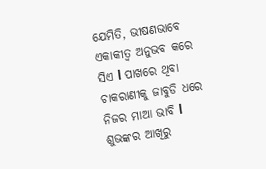ଯେମିତି, ଭୀଷଣଭାବେ ଏକାକୀତ୍ୱ ଅନୁଭବ କରେ ସିଏ l ପାଖରେ ଥିବା ଚାକରାଣୀକୁ ଜାବୁଡି ଧରେ ନିଜର ମାଆ ଭାବି l ଶୁଭଙ୍କର ଆଖିରୁ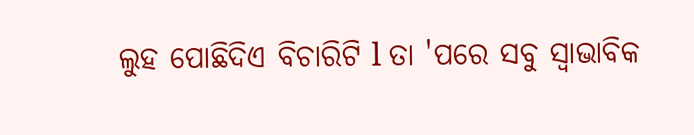ଲୁହ ପୋଛିଦିଏ ବିଚାରିଟି l ତା 'ପରେ ସବୁ ସ୍ୱାଭାବିକ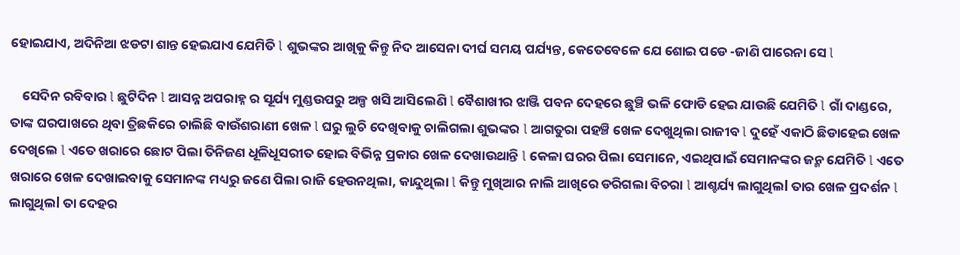ହୋଇଯାଏ, ଅଦିନିଆ ଝଡଟା ଶାନ୍ତ ହେଇଯାଏ ଯେମିତି l ଶୁଭଙ୍କର ଆଖିକୁ କିନ୍ତୁ ନିଦ ଆସେନା ଦୀର୍ଘ ସମୟ ପର୍ଯ୍ୟନ୍ତ, କେତେବେଳେ ଯେ ଶୋଇ ପଡେ -ଜାଣି ପାରେନା ସେ l

    ସେଦିନ ରବିବାର l ଛୁଟିଦିନ l ଆସନ୍ନ ଅପରାହ୍ନ ର ସୂର୍ଯ୍ୟ ମୁଣ୍ଡଉପରୁ ଅଳ୍ପ ଖସି ଆସିଲେଣି l ବୈଶାଖୀର ଝାଞ୍ଜି ପବନ ଦେହରେ ଛୁଞ୍ଚି ଭଳି ଫୋଡି ହେଇ ଯାଉଛି ଯେମିତି l ଗାଁ ଦାଣ୍ଡରେ, ତାଙ୍କ ଘରପାଖରେ ଥିବା ତ୍ରିଛକିରେ ଚାଲିଛି ବାଉଁଶରାଣୀ ଖେଳ l ଘରୁ ଲୁଚି ଦେଖିବାକୁ ଚାଲିଗଲା ଶୁଭଙ୍କର l ଆଗତୁରା ପହଞ୍ଚି ଖେଳ ଦେଖୁଥିଲା ରାଜୀବ l ଦୁହେଁ ଏକାଠି ଛିଡାହେଇ ଖେଳ ଦେଖିଲେ l ଏତେ ଖରାରେ ଛୋଟ ପିଲା ତିନିଜଣ ଧୂଳିଧୂସରୀତ ହୋଇ ବିଭିନ୍ନ ପ୍ରକାର ଖେଳ ଦେଖାଉଥାନ୍ତି l କେଳା ଘରର ପିଲା ସେମାନେ, ଏଇଥିପାଇଁ ସେମାନଙ୍କର ଜନ୍ମ ଯେମିତି l ଏତେ ଖରାରେ ଖେଳ ଦେଖାଇବାକୁ ସେମାନଙ୍କ ମଧ୍ୟରୁ ଜଣେ ପିଲା ରାଜି ହେଉନଥିଲା, କାନ୍ଦୁଥିଲା l କିନ୍ତୁ ମୁଖିଆର ନାଲି ଆଖିରେ ଡରିଗଲା ବିଚରା l ଆଶ୍ଚର୍ଯ୍ୟ ଲାଗୁଥିଲl ତାର ଖେଳ ପ୍ରଦର୍ଶନ l ଲାଗୁଥିଲl ତା ଦେହର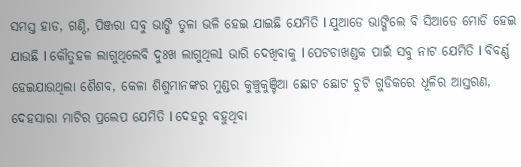ସମସ୍ତ ହାଡ, ଗଣ୍ଠି, ପିଞ୍ଜରା ସବୁ ଭାଙ୍ଗି ତୁଳା ଭଳି ହେଇ ଯାଇଛି ଯେମିତି l ଯୁଆଡେ ଭାଙ୍ଗିଲେ ବି ସିଆଡେ ମୋଡି ହେଇ ଯାଉଛି l କୌତୁହଳ ଲାଗୁଥିଲେବି ଦୁଃଖ ଲାଗୁଥିଲl ଭାରି ଦେଖିବାକୁ l ପେଟଚାଖଣ୍ଡକ ପାଇଁ ସବୁ ନାଟ ଯେମିତି l ବିବର୍ଣ୍ଣ ହେଇଯାଉଥିଲା ଶୈଶବ, କେଳା ଶିଶୁମାନଙ୍କର ମୁଣ୍ଡର କୁଞ୍ଚୁକୁଞ୍ଚିଆ ଛୋଟ ଛୋଟ ଚୁଟି ଗୁଡିକରେ ଧୂଳିର ଆସ୍ତରଣ, ଦେହସାରା ମାଟିର ପ୍ରଲେପ ଯେମିତି l ଦେହରୁ ବହୁଥିବା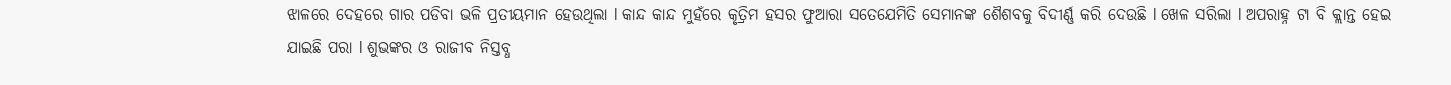ଝାଳରେ ଦେହରେ ଗାର ପଡିବା ଭଳି ପ୍ରତୀୟମାନ ହେଉଥିଲା l କାନ୍ଦ କାନ୍ଦ ମୁହଁରେ କୃତ୍ରିମ ହସର ଫୁଆରା ସତେଯେମିତି ସେମାନଙ୍କ ଶୈଶବକୁ ବିଦୀର୍ଣ୍ଣ କରି ଦେଉଛି l ଖେଳ ସରିଲା l ଅପରାହ୍ନ ଟା ବି କ୍ଲାନ୍ତ ହେଇ ଯାଇଛି ପରା l ଶୁଭଙ୍କର ଓ ରାଜୀବ ନିସ୍ତବ୍ଧ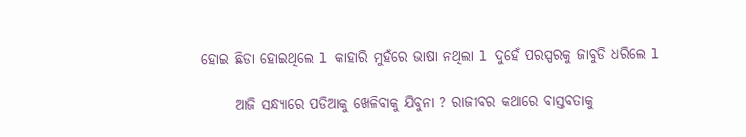ହୋଇ ଛିଡା ହୋଇଥିଲେ l କାହାରି ମୁହଁରେ ଭାଷା ନଥିଲା l ଦୁହେଁ ପରସ୍ପରକୁ ଜାବୁଡି ଧରିଲେ l

      ଆଜି ସନ୍ଧ୍ୟାରେ ପଡିଆକୁ ଖେଳିବାକୁ ଯିବୁନା ? ରାଜୀବର କଥାରେ ବାସ୍ତବତାକୁ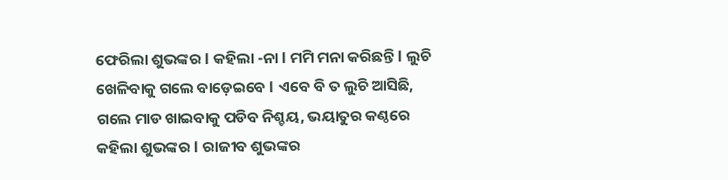ଫେରିଲା ଶୁଭଙ୍କର l କହିଲା -ନା l ମମି ମନା କରିଛନ୍ତି l ଲୁଚି ଖେଳିବାକୁ ଗଲେ ବାଡ଼େଇବେ l ଏବେ ବି ତ ଲୁଚି ଆସିଛି, ଗଲେ ମାଡ ଖାଇବାକୁ ପଡିବ ନିଶ୍ଚୟ, ଭୟାତୁର କଣ୍ଠରେ କହିଲା ଶୁଭଙ୍କର l ରାଜୀବ ଶୁଭଙ୍କର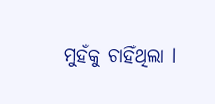ମୁହଁକୁ ଚାହିଁଥିଲା l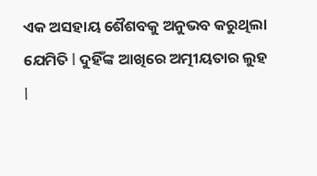ଏକ ଅସହାୟ ଶୈଶବକୁ ଅନୁଭବ କରୁଥିଲା ଯେମିତି l ଦୁହିଁଙ୍କ ଆଖିରେ ଅତ୍ମୀୟତାର ଲୁହ l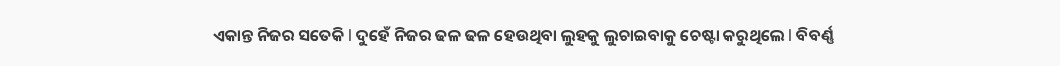ଏକାନ୍ତ ନିଜର ସତେକି l ଦୁହେଁ ନିଜର ଢଳ ଢଳ ହେଉଥିବା ଲୁହକୁ ଲୁଚାଇବାକୁ ଚେଷ୍ଟା କରୁଥିଲେ l ବିବର୍ଣ୍ଣ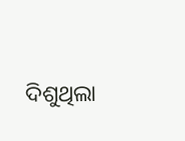ଦିଶୁଥିଲା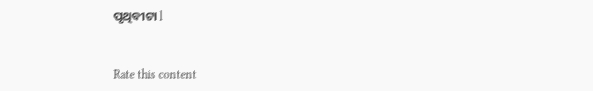ପୃଥିବୀଟା l


Rate this content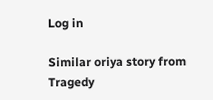Log in

Similar oriya story from Tragedy